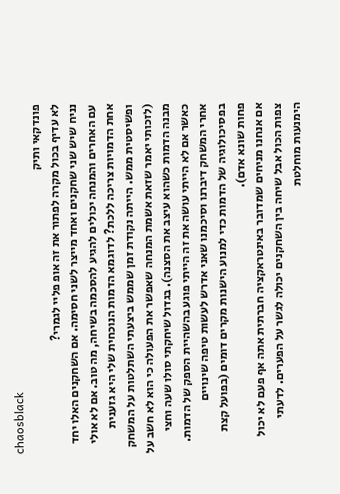chaosblack
פונדקאי ותיק
לא עדיף בכול מקרה לפתור את זה אופ פליי לגמרי?
נניח שיש שני שחקנים ואחד מייצר לשני חסימה. אם השחקנים האלו יחד עם האחרים והמנחה יכולים להגיע להסכמה בשיחה, מה טוב. אם לא אולי אחת הדמויות צריכה ללכת? לדוגמא הדמות הנוכחית שלי היא גזענית ופשיסטית ממש. הייתה נקודת זמן שממש ביצעתי השתלטות על המשחק (לזכותי יאמר שזאת אשמת המנחה שאפשר את הפעולה כי הוא לא חשב על מבנה הדמות כשהוא עיצב את הסצנה). בגדול שיחקתי סולו שעה וחצי כאשר אם לא הייתי עושה את זה הייתי פוגע בהשהיית הספק של הדמות. אחרי המשחק דיברנו וסיכמנו שאני אדרש לעשות טיפה שינויים בפסיכולוגיה של הדמות כדי למנוע הישנות מקרים דומים (בפועל קצת פחות שונא אדם).
אם אנחנו מניחים שמדובר באינטראקציה חברתית אתה אף פעם לא יכול צפות הכול אבל שיחה בין השחקנים יכולה לגשר על הפערים. לדעתי הימנעות מוחלטת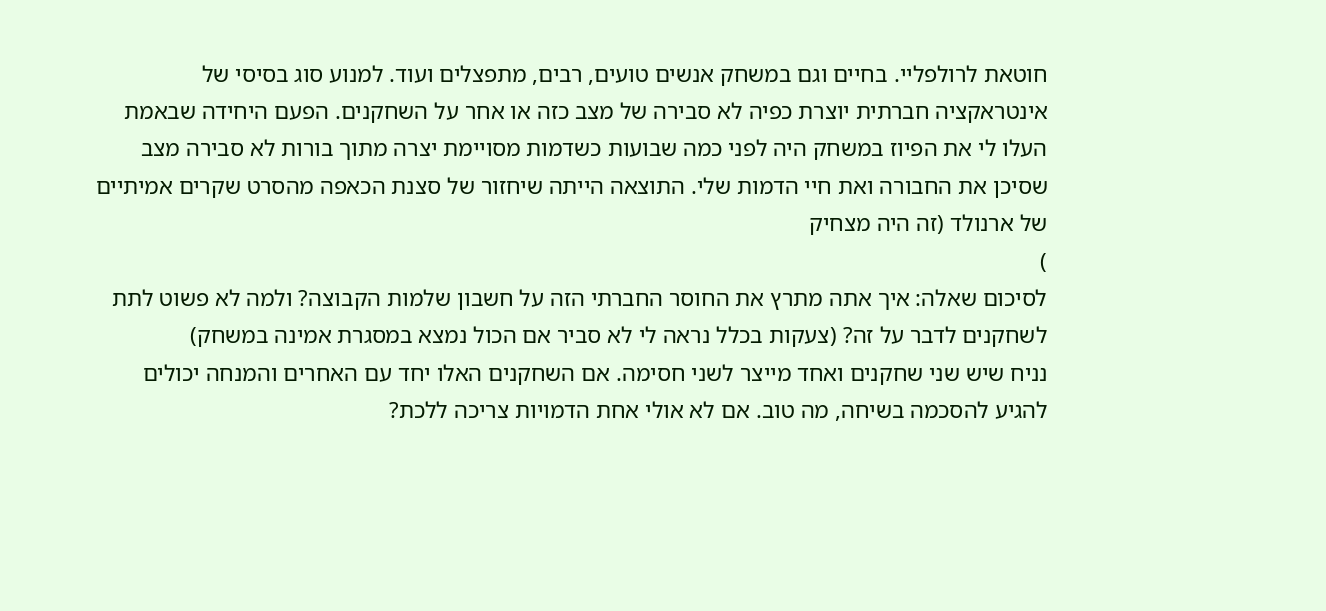חוטאת לרולפליי. בחיים וגם במשחק אנשים טועים, רבים, מתפצלים ועוד. למנוע סוג בסיסי של אינטראקציה חברתית יוצרת כפיה לא סבירה של מצב כזה או אחר על השחקנים. הפעם היחידה שבאמת העלו לי את הפיוז במשחק היה לפני כמה שבועות כשדמות מסויימת יצרה מתוך בורות לא סבירה מצב שסיכן את החבורה ואת חיי הדמות שלי. התוצאה הייתה שיחזור של סצנת הכאפה מהסרט שקרים אמיתיים של ארנולד (זה היה מצחיק
)
לסיכום שאלה: איך אתה מתרץ את החוסר החברתי הזה על חשבון שלמות הקבוצה? ולמה לא פשוט לתת לשחקנים לדבר על זה? (צעקות בכלל נראה לי לא סביר אם הכול נמצא במסגרת אמינה במשחק)
נניח שיש שני שחקנים ואחד מייצר לשני חסימה. אם השחקנים האלו יחד עם האחרים והמנחה יכולים להגיע להסכמה בשיחה, מה טוב. אם לא אולי אחת הדמויות צריכה ללכת?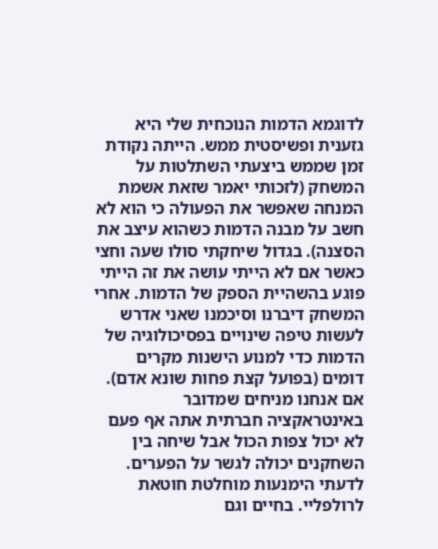לדוגמא הדמות הנוכחית שלי היא גזענית ופשיסטית ממש. הייתה נקודת זמן שממש ביצעתי השתלטות על המשחק (לזכותי יאמר שזאת אשמת המנחה שאפשר את הפעולה כי הוא לא חשב על מבנה הדמות כשהוא עיצב את הסצנה). בגדול שיחקתי סולו שעה וחצי כאשר אם לא הייתי עושה את זה הייתי פוגע בהשהיית הספק של הדמות. אחרי המשחק דיברנו וסיכמנו שאני אדרש לעשות טיפה שינויים בפסיכולוגיה של הדמות כדי למנוע הישנות מקרים דומים (בפועל קצת פחות שונא אדם).
אם אנחנו מניחים שמדובר באינטראקציה חברתית אתה אף פעם לא יכול צפות הכול אבל שיחה בין השחקנים יכולה לגשר על הפערים. לדעתי הימנעות מוחלטת חוטאת לרולפליי. בחיים וגם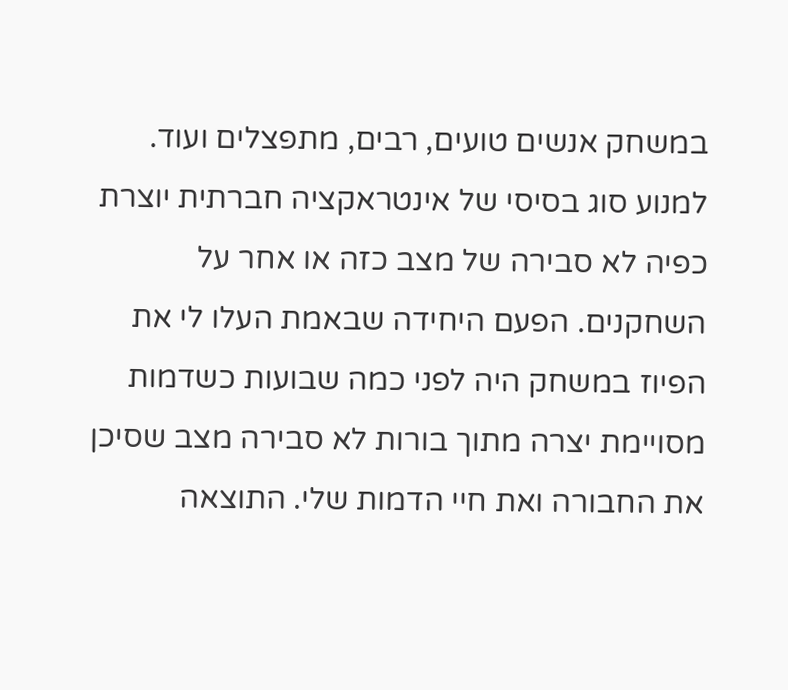במשחק אנשים טועים, רבים, מתפצלים ועוד. למנוע סוג בסיסי של אינטראקציה חברתית יוצרת כפיה לא סבירה של מצב כזה או אחר על השחקנים. הפעם היחידה שבאמת העלו לי את הפיוז במשחק היה לפני כמה שבועות כשדמות מסויימת יצרה מתוך בורות לא סבירה מצב שסיכן את החבורה ואת חיי הדמות שלי. התוצאה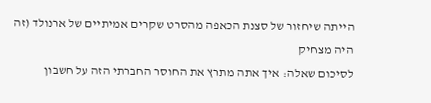הייתה שיחזור של סצנת הכאפה מהסרט שקרים אמיתיים של ארנולד (זה היה מצחיק
לסיכום שאלה: איך אתה מתרץ את החוסר החברתי הזה על חשבון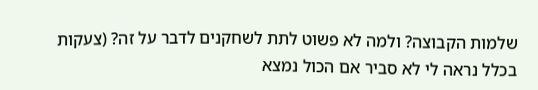שלמות הקבוצה? ולמה לא פשוט לתת לשחקנים לדבר על זה? (צעקות בכלל נראה לי לא סביר אם הכול נמצא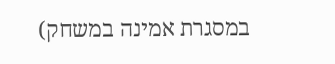במסגרת אמינה במשחק)